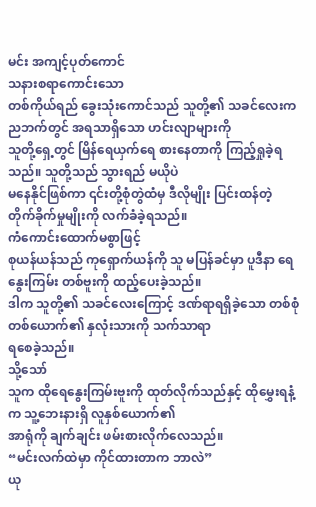မင်း အကျင့်ပုတ်ကောင်
သနားစရာကောင်းသော
တစ်ကိုယ်ရည် ခွေးသုံးကောင်သည် သူတို့၏ သခင်လေးက ညဘက်တွင် အရသာရှိသော ဟင်းလျာများကို
သူတို့ရှေ့တွင် မြိန်ရေယှက်ရေ စားနေတာကို ကြည့်ရှုခဲ့ရသည်။ သူတို့သည် သွားရည် မယိုပဲ
မနေနိုင်ဖြစ်ကာ ၎င်းတို့စုံတွဲထံမှ ဒီလိုမျိုး ပြင်းထန်တဲ့ တိုက်ခိုက်မှုမျိုးကို လက်ခံခဲ့ရသည်။
ကံကောင်းထောက်မစွာဖြင့်
စုယန်ယန်သည် ကုရှောက်ယန်ကို သူ မပြန်ခင်မှာ ပူဒီနာ ရေနွေးကြမ်း တစ်ဗူးကို ထည့်ပေးခဲ့သည်။
ဒါက သူတို့၏ သခင်လေးကြောင့် ဒဏ်ရာရရှိခဲ့သော တစ်စုံတစ်ယောက်၏ နှလုံးသားကို သက်သာရာ
ရစေခဲ့သည်။
သို့သော်
သူက ထိုရေနွေးကြမ်းဗူးကို ထုတ်လိုက်သည်နှင့် ထိုမွှေးရနံ့က သူ့ဘေးနားရှိ လူနှစ်ယောက်၏
အာရုံကို ချက်ချင်း ဖမ်းစားလိုက်လေသည်။
“မင်းလက်ထဲမှာ ကိုင်ထားတာက ဘာလဲ”
ယု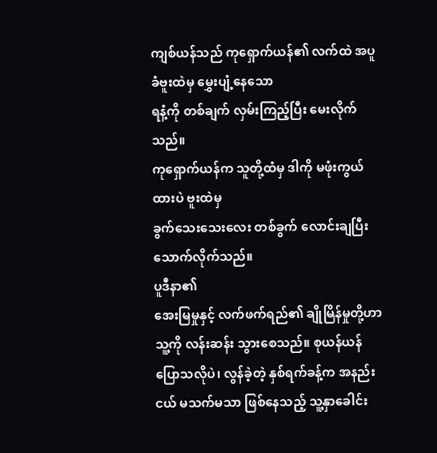ကျစ်ယန်သည် ကုရှောက်ယန်၏ လက်ထဲ အပူခံဗူးထဲမှ မွှေးပျံ့နေသော
ရနံ့ကို တစ်ချက် လှမ်းကြည့်ပြီး မေးလိုက်သည်။
ကုရှောက်ယန်က သူတို့ထံမှ ဒါကို မဖုံးကွယ်ထားပဲ ဗူးထဲမှ
ခွက်သေးသေးလေး တစ်ခွက် လောင်းချပြီး သောက်လိုက်သည်။
ပူဒီနာ၏
အေးမြမှုနှင့် လက်ဖက်ရည်၏ ချိုမြိန်မှုတို့ဟာ သူ့ကို လန်းဆန်း သွားစေသည်။ စုယန်ယန်
ပြောသလိုပဲ၊ လွန်ခဲ့တဲ့ နှစ်ရက်ခန့်က အနည်းငယ် မသက်မသာ ဖြစ်နေသည့် သူ့နှာခေါင်း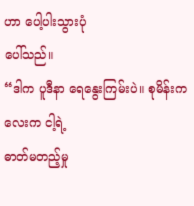ဟာ ပေါ့ပါးသွားပုံ
ပေါ်သည်။
“ဒါက ပူဒီနာ ရေနွေးကြမ်းပဲ။ စုမိန်းကလေးက ငါ့ရဲ့
ဓာတ်မတည့်မှု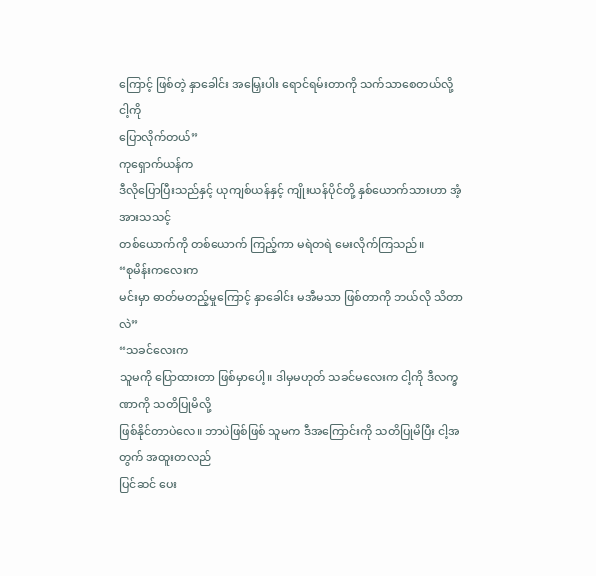ကြောင့် ဖြစ်တဲ့ နှာခေါင်း အမြှေးပါး ရောင်ရမ်းတာကို သက်သာစေတယ်လို့ ငါ့ကို
ပြောလိုက်တယ်”
ကုရှောက်ယန်က
ဒီလိုပြောပြီးသည်နှင့် ယုကျစ်ယန်နှင့် ကျိုးယန်ပိုင်တို့ နှစ်ယောက်သားဟာ အံ့အားသသင့်
တစ်ယောက်ကို တစ်ယောက် ကြည့်ကာ မရဲတရဲ မေးလိုက်ကြသည်။
“စုမိန်းကလေးက
မင်းမှာ ဓာတ်မတည့်မှုကြောင့် နှာခေါင်း မအီမသာ ဖြစ်တာကို ဘယ်လို သိတာလဲ”
“သခင်လေးက
သူမကို ပြောထားတာ ဖြစ်မှာပေါ့။ ဒါမှမဟုတ် သခင်မလေးက ငါ့ကို ဒီလက္ခဏာကို သတိပြုမိလို့
ဖြစ်နိုင်တာပဲလေ။ ဘာပဲဖြစ်ဖြစ် သူမက ဒီအကြောင်းကို သတိပြုမိပြီး ငါ့အတွက် အထူးတလည်
ပြင်ဆင် ပေး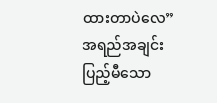ထားတာပဲလေ”
အရည်အချင်း
ပြည့်မီသော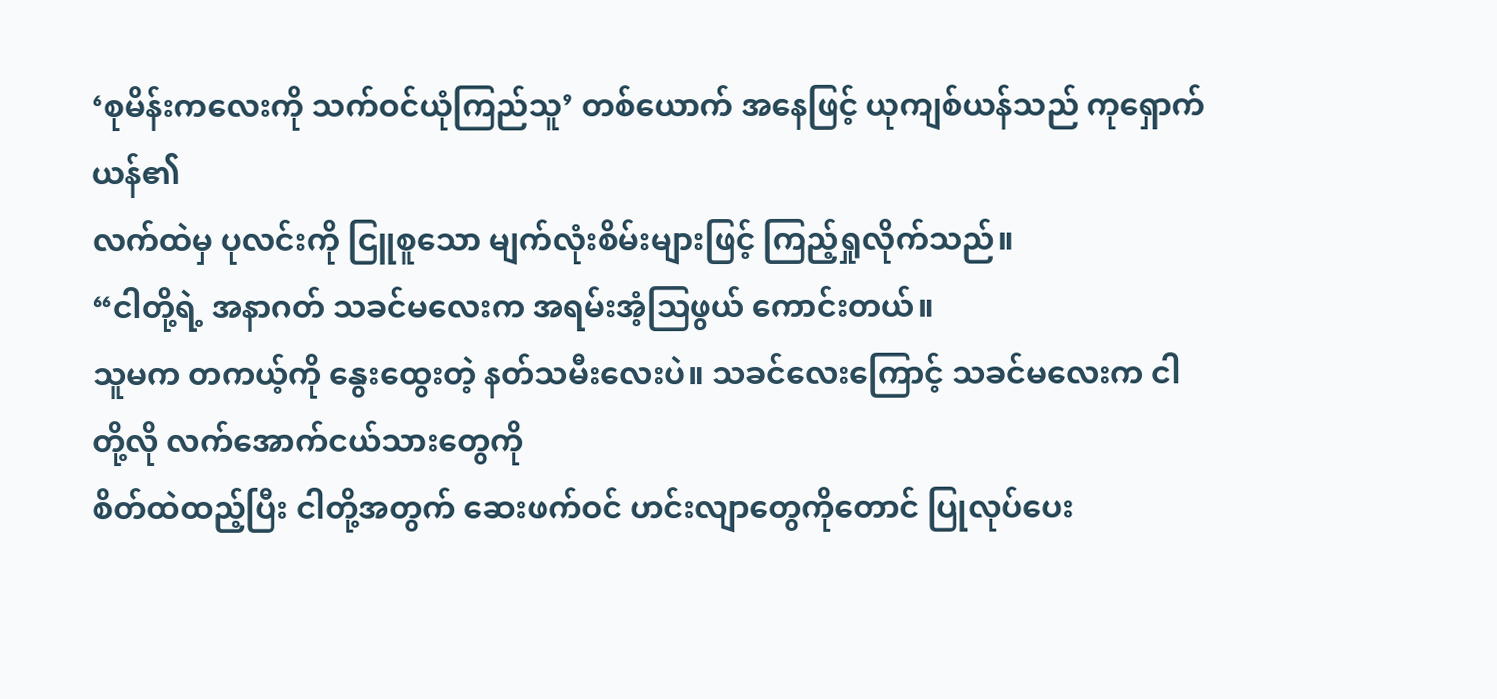‘စုမိန်းကလေးကို သက်ဝင်ယုံကြည်သူ’ တစ်ယောက် အနေဖြင့် ယုကျစ်ယန်သည် ကုရှောက်ယန်၏
လက်ထဲမှ ပုလင်းကို ငြူစူသော မျက်လုံးစိမ်းများဖြင့် ကြည့်ရှုလိုက်သည်။
“ငါတို့ရဲ့ အနာဂတ် သခင်မလေးက အရမ်းအံ့သြဖွယ် ကောင်းတယ်။
သူမက တကယ့်ကို နွေးထွေးတဲ့ နတ်သမီးလေးပဲ။ သခင်လေးကြောင့် သခင်မလေးက ငါတို့လို လက်အောက်ငယ်သားတွေကို
စိတ်ထဲထည့်ပြီး ငါတို့အတွက် ဆေးဖက်ဝင် ဟင်းလျာတွေကိုတောင် ပြုလုပ်ပေး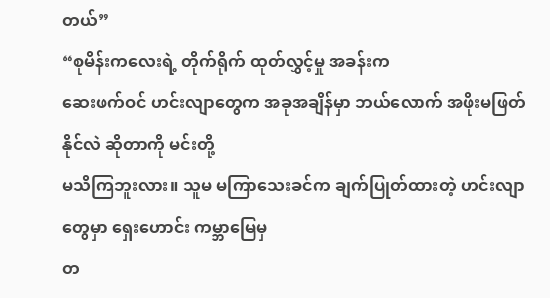တယ်”
“စုမိန်းကလေးရဲ့ တိုက်ရိုက် ထုတ်လွှင့်မှု အခန်းက
ဆေးဖက်ဝင် ဟင်းလျာတွေက အခုအချိန်မှာ ဘယ်လောက် အဖိုးမဖြတ်နိုင်လဲ ဆိုတာကို မင်းတို့
မသိကြဘူးလား။ သူမ မကြာသေးခင်က ချက်ပြုတ်ထားတဲ့ ဟင်းလျာတွေမှာ ရှေးဟောင်း ကမ္ဘာမြေမှ
တ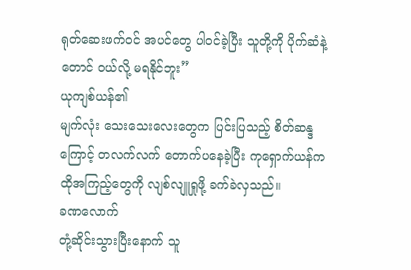ရုတ်ဆေးဖက်ဝင် အပင်တွေ ပါဝင်ခဲ့ပြီး သူတို့ကို ပိုက်ဆံနဲ့တောင် ဝယ်လို့ မရနိုင်ဘူး”
ယုကျစ်ယန်၏
မျက်လုံး သေးသေးလေးတွေက ပြင်းပြသည့် စိတ်ဆန္ဒကြောင့် တလက်လက် တောက်ပနေခဲ့ပြီး ကုရှောက်ယန်က
ထိုအကြည့်တွေကို လျစ်လျူရှုဖို့ ခက်ခဲလှသည်။
ခဏလောက်
တုံ့ဆိုင်းသွားပြီးနောက် သူ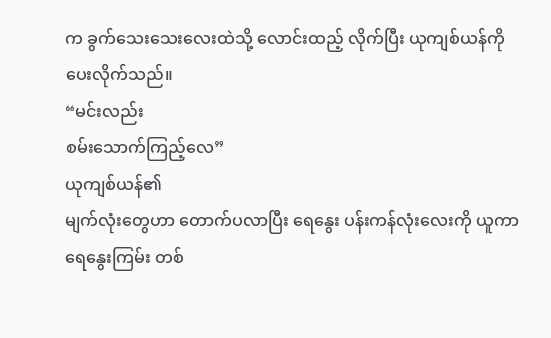က ခွက်သေးသေးလေးထဲသို့ လောင်းထည့် လိုက်ပြီး ယုကျစ်ယန်ကို
ပေးလိုက်သည်။
“မင်းလည်း
စမ်းသောက်ကြည့်လေ”
ယုကျစ်ယန်၏
မျက်လုံးတွေဟာ တောက်ပလာပြီး ရေနွေး ပန်းကန်လုံးလေးကို ယူကာ ရေနွေးကြမ်း တစ်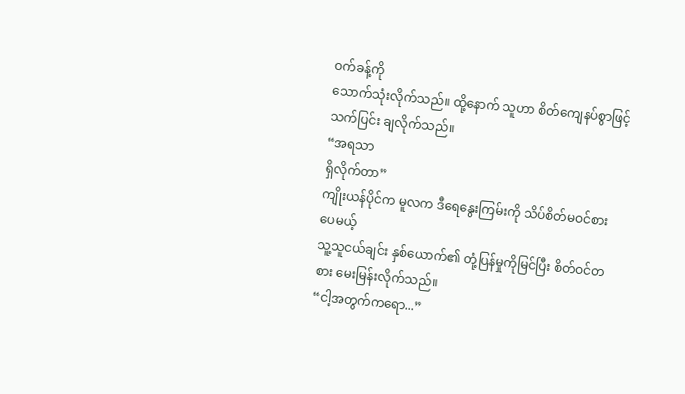ဝက်ခန့်ကို
သောက်သုံးလိုက်သည်။ ထို့နောက် သူဟာ စိတ်ကျေနပ်စွာဖြင့် သက်ပြင်း ချလိုက်သည်။
“အရသာ
ရှိလိုက်တာ”
ကျိုးယန်ပိုင်က မူလက ဒီရေနွေးကြမ်းကို သိပ်စိတ်မဝင်စားပေမယ့်
သူ့သူငယ်ချင်း နှစ်ယောက်၏ တုံ့ပြန်မှုကိုမြင်ပြီး စိတ်ဝင်တစား မေးမြန်းလိုက်သည်။
“ငါ့အတွက်ကရော...”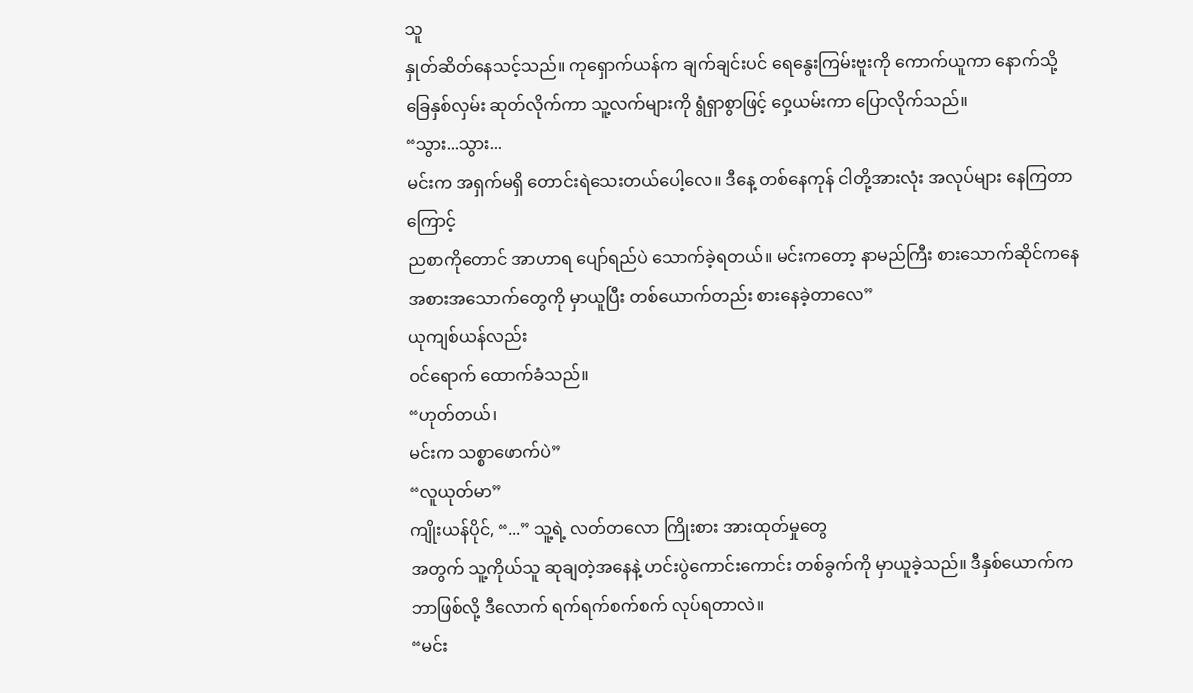သူ
နှုတ်ဆိတ်နေသင့်သည်။ ကုရှောက်ယန်က ချက်ချင်းပင် ရေနွေးကြမ်းဗူးကို ကောက်ယူကာ နောက်သို့
ခြေနှစ်လှမ်း ဆုတ်လိုက်ကာ သူ့လက်များကို ရွံရှာစွာဖြင့် ဝှေ့ယမ်းကာ ပြောလိုက်သည်။
“သွား...သွား...
မင်းက အရှက်မရှိ တောင်းရဲသေးတယ်ပေါ့လေ။ ဒီနေ့ တစ်နေကုန် ငါတို့အားလုံး အလုပ်များ နေကြတာကြောင့်
ညစာကိုတောင် အာဟာရ ပျော်ရည်ပဲ သောက်ခဲ့ရတယ်။ မင်းကတော့ နာမည်ကြီး စားသောက်ဆိုင်ကနေ
အစားအသောက်တွေကို မှာယူပြီး တစ်ယောက်တည်း စားနေခဲ့တာလေ”
ယုကျစ်ယန်လည်း
ဝင်ရောက် ထောက်ခံသည်။
“ဟုတ်တယ်၊
မင်းက သစ္စာဖောက်ပဲ”
“လူယုတ်မာ”
ကျိုးယန်ပိုင်, “...” သူ့ရဲ့ လတ်တလော ကြိုးစား အားထုတ်မှုတွေ
အတွက် သူ့ကိုယ်သူ ဆုချတဲ့အနေနဲ့ ဟင်းပွဲကောင်းကောင်း တစ်ခွက်ကို မှာယူခဲ့သည်။ ဒီနှစ်ယောက်က
ဘာဖြစ်လို့ ဒီလောက် ရက်ရက်စက်စက် လုပ်ရတာလဲ။
“မင်း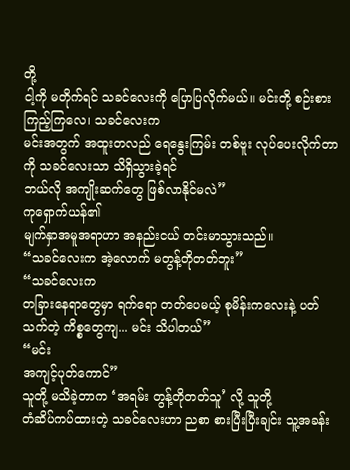တို့
ငါ့ကို မတိုက်ရင် သခင်လေးကို ပြောပြလိုက်မယ်။ မင်းတို့ စဉ်းစားကြည့်ကြလေ၊ သခင်လေးက
မင်းအတွက် အထူးတလည် ရေနွေးကြမ်း တစ်ဗူး လုပ်ပေးလိုက်တာကို သခင်လေးသာ သိရှိသွားခဲ့ရင်
ဘယ်လို အကျိုးဆက်တွေ ဖြစ်လာနိုင်မလဲ”
ကုရှောက်ယန်၏
မျက်နှာအမူအရာဟာ အနည်းငယ် တင်းမာသွားသည်။
“သခင်လေးက အဲ့လောက် မတွန့်တိုတတ်ဘူး”
“သခင်လေးက
တခြားနေရာတွေမှာ ရက်ရော တတ်ပေမယ့် စုမိန်းကလေးနဲ့ ပတ်သက်တဲ့ ကိစ္စတွေကျ... မင်း သိပါတယ်”
“မင်း
အကျင့်ပုတ်ကောင်”
သူတို့ မသိခဲ့တာက ‘အရမ်း တွန့်တိုတတ်သူ’ လို့ သူတို့
တံဆိပ်ကပ်ထားတဲ့ သခင်လေးဟာ ညစာ စားပြီးပြီးချင်း သူ့အခန်း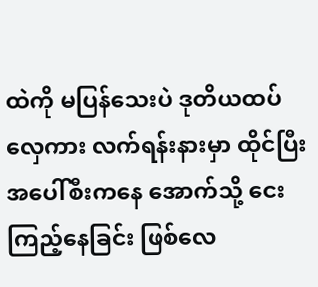ထဲကို မပြန်သေးပဲ ဒုတိယထပ်
လှေကား လက်ရန်းနားမှာ ထိုင်ပြီး အပေါ်စီးကနေ အောက်သို့ ငေးကြည့်နေခြင်း ဖြစ်လေ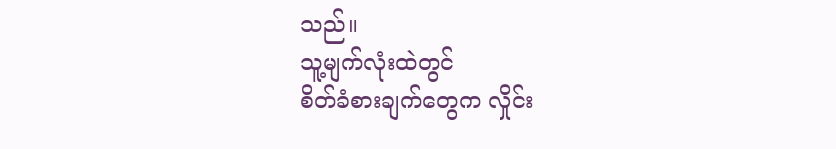သည်။
သူ့မျက်လုံးထဲတွင်
စိတ်ခံစားချက်တွေက လှိုင်း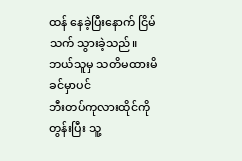ထန် နေခဲ့ပြီးနောက် ငြိမ်သက် သွားခဲ့သည်။ ဘယ်သူမှ သတိမထားမိခင်မှာပင်
ဘီးတပ်ကုလားထိုင်ကို တွန်းပြီး သူ့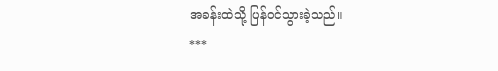အခန်းထဲသို့ ပြန်ဝင်သွားခဲ့သည်။
***